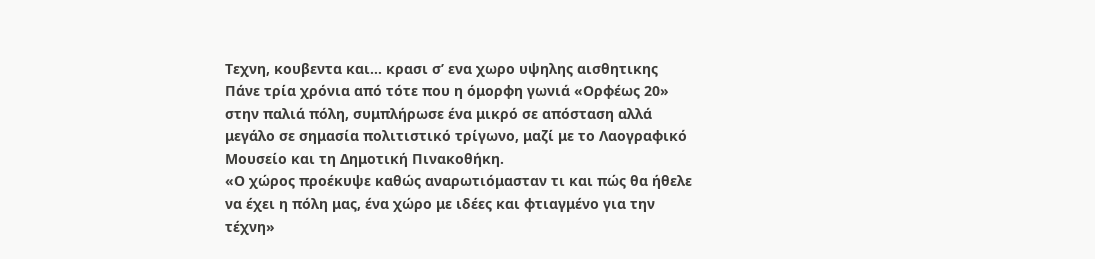Τεχνη, κουβεντα και… κρασι σ’ ενα χωρο υψηλης αισθητικης
Πάνε τρία χρόνια από τότε που η όμορφη γωνιά «Ορφέως 20» στην παλιά πόλη, συμπλήρωσε ένα μικρό σε απόσταση αλλά μεγάλο σε σημασία πολιτιστικό τρίγωνο, μαζί με το Λαογραφικό Μουσείο και τη Δημοτική Πινακοθήκη.
«Ο χώρος προέκυψε καθώς αναρωτιόμασταν τι και πώς θα ήθελε να έχει η πόλη μας, ένα χώρο με ιδέες και φτιαγμένο για την τέχνη»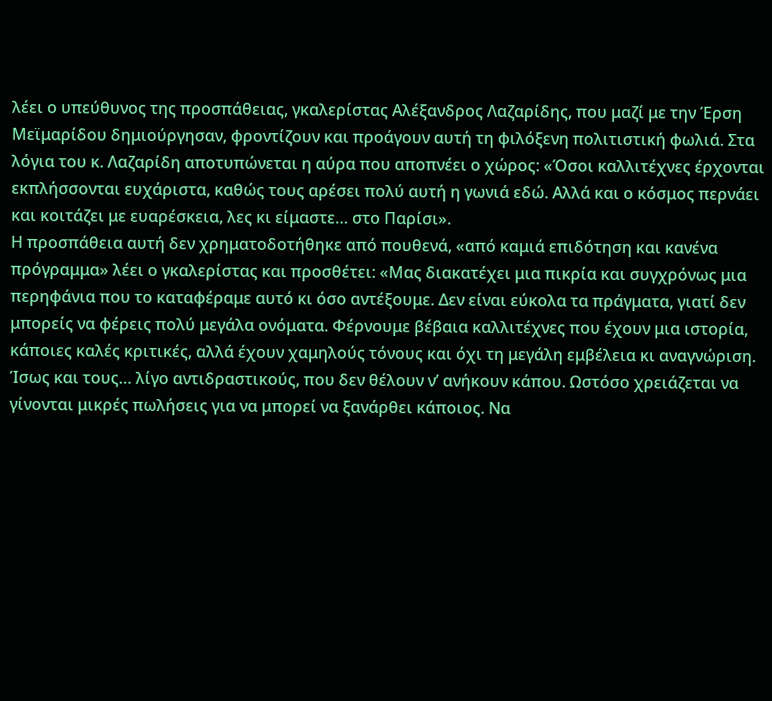λέει ο υπεύθυνος της προσπάθειας, γκαλερίστας Αλέξανδρος Λαζαρίδης, που μαζί με την Έρση Μεϊμαρίδου δημιούργησαν, φροντίζουν και προάγουν αυτή τη φιλόξενη πολιτιστική φωλιά. Στα λόγια του κ. Λαζαρίδη αποτυπώνεται η αύρα που αποπνέει ο χώρος: «Όσοι καλλιτέχνες έρχονται εκπλήσσονται ευχάριστα, καθώς τους αρέσει πολύ αυτή η γωνιά εδώ. Αλλά και ο κόσμος περνάει και κοιτάζει με ευαρέσκεια, λες κι είμαστε… στο Παρίσι».
Η προσπάθεια αυτή δεν χρηματοδοτήθηκε από πουθενά, «από καμιά επιδότηση και κανένα πρόγραμμα» λέει ο γκαλερίστας και προσθέτει: «Μας διακατέχει μια πικρία και συγχρόνως μια περηφάνια που το καταφέραμε αυτό κι όσο αντέξουμε. Δεν είναι εύκολα τα πράγματα, γιατί δεν μπορείς να φέρεις πολύ μεγάλα ονόματα. Φέρνουμε βέβαια καλλιτέχνες που έχουν μια ιστορία, κάποιες καλές κριτικές, αλλά έχουν χαμηλούς τόνους και όχι τη μεγάλη εμβέλεια κι αναγνώριση. Ίσως και τους… λίγο αντιδραστικούς, που δεν θέλουν ν’ ανήκουν κάπου. Ωστόσο χρειάζεται να γίνονται μικρές πωλήσεις για να μπορεί να ξανάρθει κάποιος. Να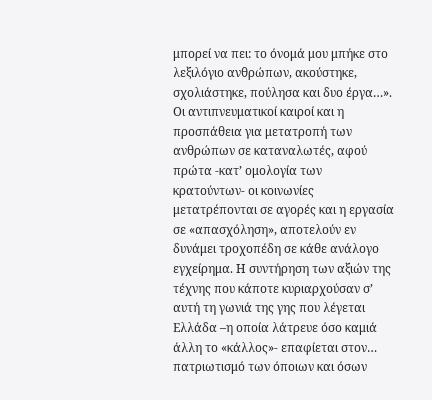μπορεί να πει: το όνομά μου μπήκε στο λεξιλόγιο ανθρώπων, ακούστηκε, σχολιάστηκε, πούλησα και δυο έργα…».
Οι αντιπνευματικοί καιροί και η προσπάθεια για μετατροπή των ανθρώπων σε καταναλωτές, αφού πρώτα -κατ’ ομολογία των κρατούντων- οι κοινωνίες μετατρέπονται σε αγορές και η εργασία σε «απασχόληση», αποτελούν εν δυνάμει τροχοπέδη σε κάθε ανάλογο εγχείρημα. Η συντήρηση των αξιών της τέχνης που κάποτε κυριαρχούσαν σ’ αυτή τη γωνιά της γης που λέγεται Ελλάδα –η οποία λάτρευε όσο καμιά άλλη το «κάλλος»- επαφίεται στον… πατριωτισμό των όποιων και όσων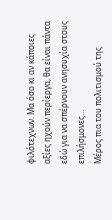φιλότεχνων. Μα όσο κι αν κάποιες αξίες ηχούν περίεργα, θα είναι πάντα εδώ για να σπέρνουν ανησυχία στους επιλήσμονες…
Μέρος πια του πολιτισμού της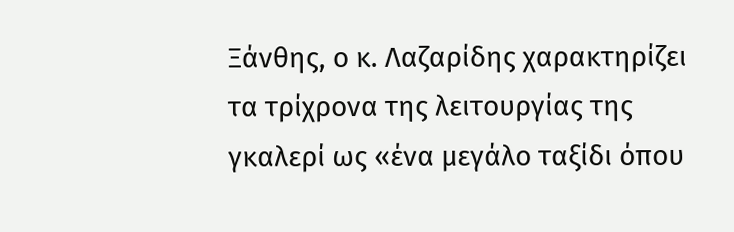Ξάνθης, ο κ. Λαζαρίδης χαρακτηρίζει τα τρίχρονα της λειτουργίας της γκαλερί ως «ένα μεγάλο ταξίδι όπου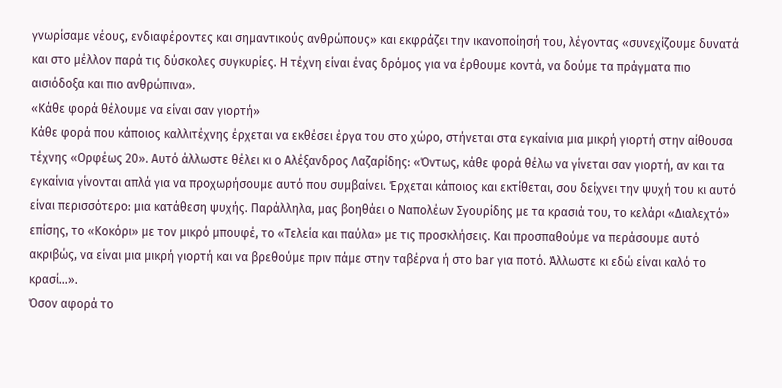γνωρίσαμε νέους, ενδιαφέροντες και σημαντικούς ανθρώπους» και εκφράζει την ικανοποίησή του, λέγοντας «συνεχίζουμε δυνατά και στο μέλλον παρά τις δύσκολες συγκυρίες. Η τέχνη είναι ένας δρόμος για να έρθουμε κοντά, να δούμε τα πράγματα πιο αισιόδοξα και πιο ανθρώπινα».
«Κάθε φορά θέλουμε να είναι σαν γιορτή»
Κάθε φορά που κάποιος καλλιτέχνης έρχεται να εκθέσει έργα του στο χώρο, στήνεται στα εγκαίνια μια μικρή γιορτή στην αίθουσα τέχνης «Ορφέως 20». Αυτό άλλωστε θέλει κι ο Αλέξανδρος Λαζαρίδης: «Όντως, κάθε φορά θέλω να γίνεται σαν γιορτή, αν και τα εγκαίνια γίνονται απλά για να προχωρήσουμε αυτό που συμβαίνει. Έρχεται κάποιος και εκτίθεται, σου δείχνει την ψυχή του κι αυτό είναι περισσότερο: μια κατάθεση ψυχής. Παράλληλα, μας βοηθάει ο Ναπολέων Σγουρίδης με τα κρασιά του, το κελάρι «Διαλεχτό» επίσης, το «Κοκόρι» με τον μικρό μπουφέ, το «Τελεία και παύλα» με τις προσκλήσεις. Και προσπαθούμε να περάσουμε αυτό ακριβώς, να είναι μια μικρή γιορτή και να βρεθούμε πριν πάμε στην ταβέρνα ή στο bar για ποτό. Άλλωστε κι εδώ είναι καλό το κρασί…».
Όσον αφορά το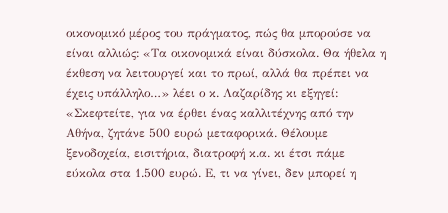οικονομικό μέρος του πράγματος, πώς θα μπορούσε να είναι αλλιώς: «Τα οικονομικά είναι δύσκολα. Θα ήθελα η έκθεση να λειτουργεί και το πρωί, αλλά θα πρέπει να έχεις υπάλληλο…» λέει ο κ. Λαζαρίδης κι εξηγεί: «Σκεφτείτε, για να έρθει ένας καλλιτέχνης από την Αθήνα, ζητάνε 500 ευρώ μεταφορικά. Θέλουμε ξενοδοχεία, εισιτήρια, διατροφή κ.α. κι έτσι πάμε εύκολα στα 1.500 ευρώ. Ε, τι να γίνει, δεν μπορεί η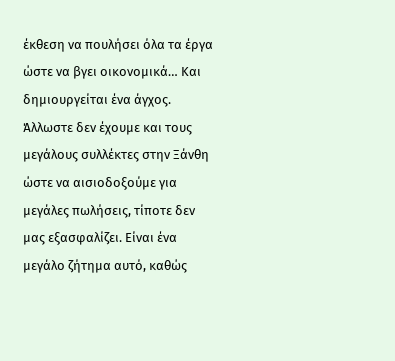έκθεση να πουλήσει όλα τα έργα ώστε να βγει οικονομικά… Και δημιουργείται ένα άγχος. Άλλωστε δεν έχουμε και τους μεγάλους συλλέκτες στην Ξάνθη ώστε να αισιοδοξούμε για μεγάλες πωλήσεις, τίποτε δεν μας εξασφαλίζει. Είναι ένα μεγάλο ζήτημα αυτό, καθώς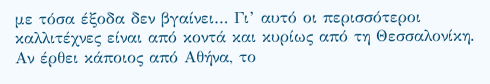με τόσα έξοδα δεν βγαίνει… Γι’ αυτό οι περισσότεροι καλλιτέχνες είναι από κοντά και κυρίως από τη Θεσσαλονίκη. Αν έρθει κάποιος από Αθήνα, το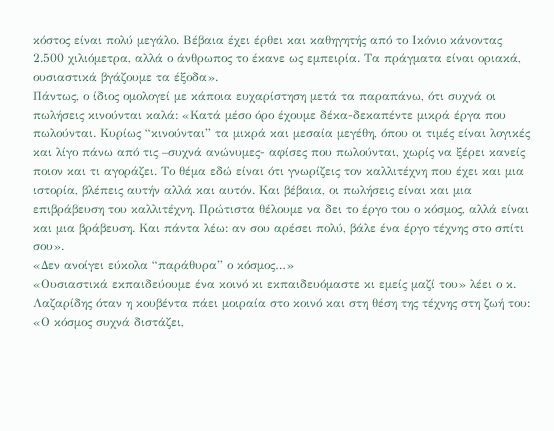κόστος είναι πολύ μεγάλο. Βέβαια έχει έρθει και καθηγητής από το Ικόνιο κάνοντας 2.500 χιλιόμετρα, αλλά ο άνθρωπος το έκανε ως εμπειρία. Τα πράγματα είναι οριακά, ουσιαστικά βγάζουμε τα έξοδα».
Πάντως, ο ίδιος ομολογεί με κάποια ευχαρίστηση μετά τα παραπάνω, ότι συχνά οι πωλήσεις κινούνται καλά: «Κατά μέσο όρο έχουμε δέκα-δεκαπέντε μικρά έργα που πωλούνται. Κυρίως “κινούνται” τα μικρά και μεσαία μεγέθη, όπου οι τιμές είναι λογικές και λίγο πάνω από τις –συχνά ανώνυμες- αφίσες που πωλούνται, χωρίς να ξέρει κανείς ποιον και τι αγοράζει. Το θέμα εδώ είναι ότι γνωρίζεις τον καλλιτέχνη που έχει και μια ιστορία, βλέπεις αυτήν αλλά και αυτόν. Και βέβαια, οι πωλήσεις είναι και μια επιβράβευση του καλλιτέχνη. Πρώτιστα θέλουμε να δει το έργο του ο κόσμος, αλλά είναι και μια βράβευση. Και πάντα λέω: αν σου αρέσει πολύ, βάλε ένα έργο τέχνης στο σπίτι σου».
«Δεν ανοίγει εύκολα “παράθυρα” ο κόσμος…»
«Ουσιαστικά εκπαιδεύουμε ένα κοινό κι εκπαιδευόμαστε κι εμείς μαζί του» λέει ο κ. Λαζαρίδης όταν η κουβέντα πάει μοιραία στο κοινό και στη θέση της τέχνης στη ζωή του: «Ο κόσμος συχνά διστάζει,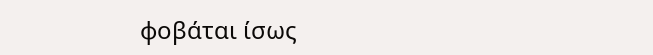φοβάται ίσως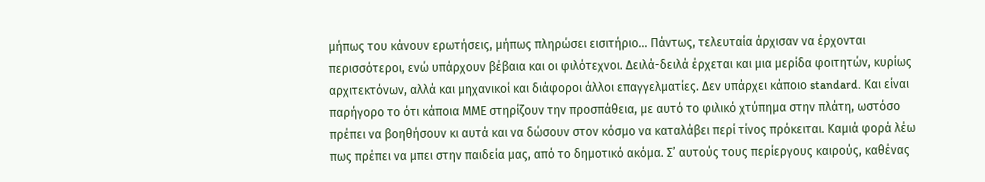μήπως του κάνουν ερωτήσεις, μήπως πληρώσει εισιτήριο… Πάντως, τελευταία άρχισαν να έρχονται περισσότεροι, ενώ υπάρχουν βέβαια και οι φιλότεχνοι. Δειλά-δειλά έρχεται και μια μερίδα φοιτητών, κυρίως αρχιτεκτόνων, αλλά και μηχανικοί και διάφοροι άλλοι επαγγελματίες. Δεν υπάρχει κάποιο standard. Και είναι παρήγορο το ότι κάποια ΜΜΕ στηρίζουν την προσπάθεια, με αυτό το φιλικό χτύπημα στην πλάτη, ωστόσο πρέπει να βοηθήσουν κι αυτά και να δώσουν στον κόσμο να καταλάβει περί τίνος πρόκειται. Καμιά φορά λέω πως πρέπει να μπει στην παιδεία μας, από το δημοτικό ακόμα. Σ’ αυτούς τους περίεργους καιρούς, καθένας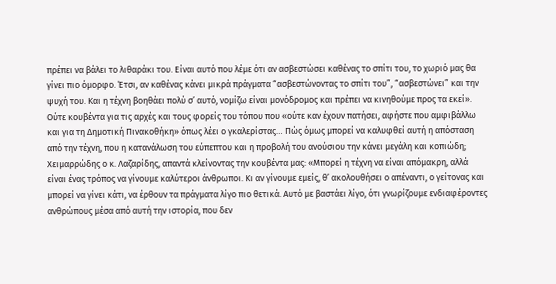πρέπει να βάλει το λιθαράκι του. Είναι αυτό που λέμε ότι αν ασβεστώσει καθένας το σπίτι του, το χωριό μας θα γίνει πιο όμορφο. Έτσι, αν καθένας κάνει μικρά πράγματα “ασβεστώνοντας το σπίτι του”, “ασβεστώνει” και την ψυχή του. Και η τέχνη βοηθάει πολύ σ’ αυτό, νομίζω είναι μονόδρομος και πρέπει να κινηθούμε προς τα εκεί».
Ούτε κουβέντα για τις αρχές και τους φορείς του τόπου που «ούτε καν έχουν πατήσει, αφήστε που αμφιβάλλω και για τη Δημοτική Πινακοθήκη» όπως λέει ο γκαλερίστας… Πώς όμως μπορεί να καλυφθεί αυτή η απόσταση από την τέχνη, που η κατανάλωση του εύπεπτου και η προβολή του ανούσιου την κάνει μεγάλη και κοπιώδη; Χειμαρρώδης ο κ. Λαζαρίδης, απαντά κλείνοντας την κουβέντα μας: «Μπορεί η τέχνη να είναι απόμακρη, αλλά είναι ένας τρόπος να γίνουμε καλύτεροι άνθρωποι. Κι αν γίνουμε εμείς, θ’ ακολουθήσει ο απέναντι, ο γείτονας και μπορεί να γίνει κάτι, να έρθουν τα πράγματα λίγο πιο θετικά. Αυτό με βαστάει λίγο, ότι γνωρίζουμε ενδιαφέροντες ανθρώπους μέσα από αυτή την ιστορία, που δεν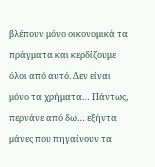βλέπουν μόνο οικονομικά τα πράγματα και κερδίζουμε όλοι από αυτό. Δεν είναι μόνο τα χρήματα… Πάντως, περνάνε από δω… εξήντα μάνες που πηγαίνουν τα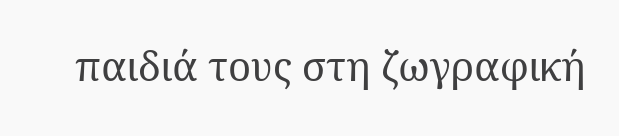παιδιά τους στη ζωγραφική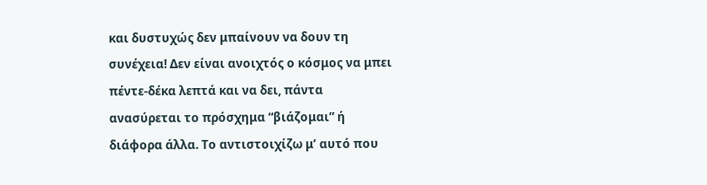και δυστυχώς δεν μπαίνουν να δουν τη συνέχεια! Δεν είναι ανοιχτός ο κόσμος να μπει πέντε-δέκα λεπτά και να δει, πάντα ανασύρεται το πρόσχημα “βιάζομαι” ή διάφορα άλλα. Το αντιστοιχίζω μ’ αυτό που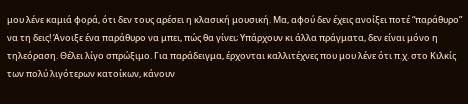μου λένε καμιά φορά, ότι δεν τους αρέσει η κλασική μουσική. Μα, αφού δεν έχεις ανοίξει ποτέ “παράθυρο” να τη δεις! Άνοιξε ένα παράθυρο να μπει, πώς θα γίνει; Υπάρχουν κι άλλα πράγματα, δεν είναι μόνο η τηλεόραση. Θέλει λίγο σπρώξιμο. Για παράδειγμα, έρχονται καλλιτέχνες που μου λένε ότι π.χ. στο Κιλκίς των πολύ λιγότερων κατοίκων, κάνουν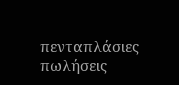πενταπλάσιες πωλήσεις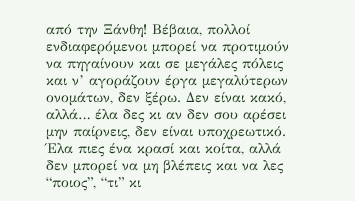από την Ξάνθη! Βέβαια, πολλοί ενδιαφερόμενοι μπορεί να προτιμούν να πηγαίνουν και σε μεγάλες πόλεις και ν’ αγοράζουν έργα μεγαλύτερων ονομάτων, δεν ξέρω. Δεν είναι κακό, αλλά… έλα δες κι αν δεν σου αρέσει μην παίρνεις, δεν είναι υποχρεωτικό. Έλα πιες ένα κρασί και κοίτα, αλλά δεν μπορεί να μη βλέπεις και να λες “ποιος”, “τι” κι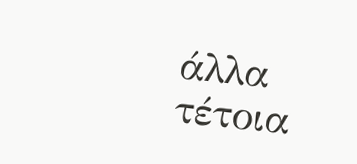άλλα τέτοια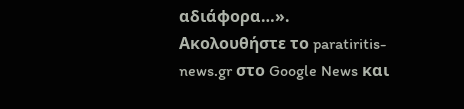αδιάφορα…».
Ακολουθήστε το paratiritis-news.gr στο Google News και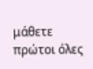μάθετε πρώτοι όλες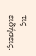τις ειδήσεις.